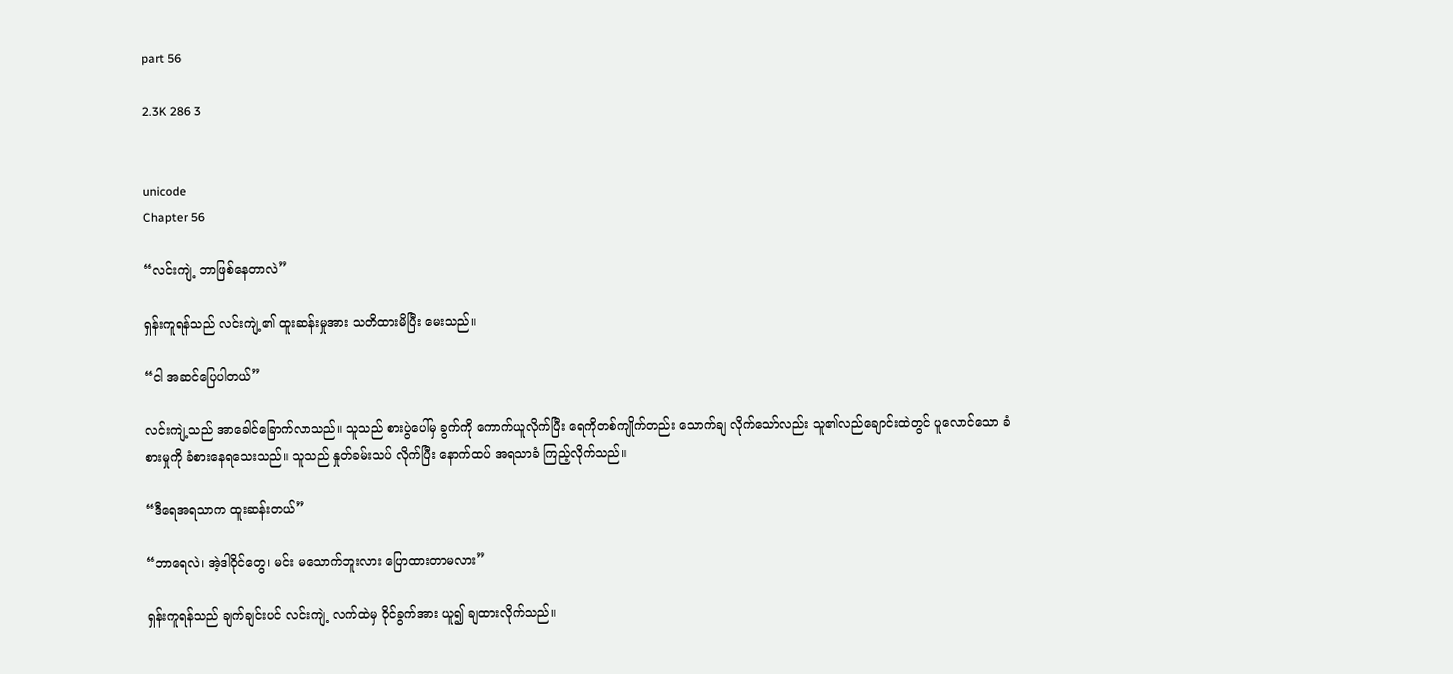part 56

2.3K 286 3


unicode
Chapter 56

“လင်းကျဲ့ ဘာဖြစ်နေတာလဲ”

ရှန်းကူရန်သည် လင်းကျဲ့၏ ထူးဆန်းမှုအား သတိထားမိပြီး မေးသည်။

“ငါ အဆင်ပြေပါတယ်”

လင်းကျဲ့သည် အာခေါင်ခြောက်လာသည်။ သူသည် စားပွဲပေါ်မှ ခွက်ကို ကောက်ယူလိုက်ပြီး ရေကိုတစ်ကျိုက်တည်း သောက်ချ လိုက်သော်လည်း သူ၏လည်ချောင်းထဲတွင် ပူလောင်သော ခံစားမှုကို ခံစားနေရသေးသည်။ သူသည် နှုတ်ခမ်းသပ် လိုက်ပြီး နောက်ထပ် အရသာခံ ကြည့်လိုက်သည်။

“ဒီရေအရသာက ထူးဆန်းတယ်”

“ဘာရေလဲ၊ အဲ့ဒါဝိုင်တွေ၊ မင်း မသောက်ဘူးလား ပြောထားတာမလား”

ရှန်းကူရန်သည် ချက်ချင်းပင် လင်းကျဲ့ လက်ထဲမှ ဝိုင်ခွက်အား ယူ၍ ချထားလိုက်သည်။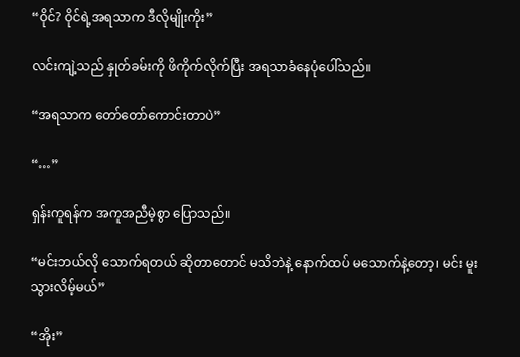“ဝိုင်? ဝိုင်ရဲ့အရသာက ဒီလိုမျိုးကိုး”

လင်းကျဲ့သည် နှုတ်ခမ်းကို ဖိကိုက်လိုက်ပြီး အရသာခံနေပုံပေါ်သည်။

“အရသာက တော်တော်ကောင်းတာပဲ”

“…”

ရှန်းကူရန်က အကူအညီမဲ့စွာ ပြောသည်။

“မင်းဘယ်လို သောက်ရတယ် ဆိုတာတောင် မသိဘဲနဲ့ နောက်ထပ် မသောက်နဲ့တော့၊ မင်း မူးသွားလိမ့်မယ်”

“အိုး”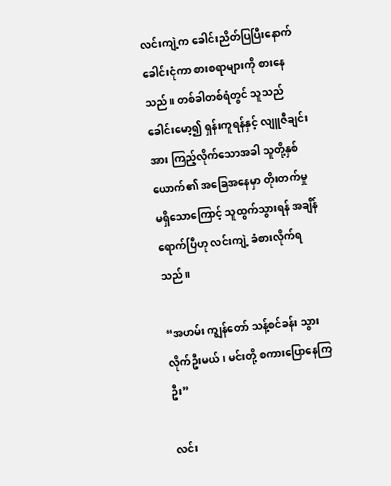လင်းကျဲ့က ခေါင်းညိတ်ပြပြီးနောက် ခေါင်းငုံကာ စားစရာများကို စားနေသည်။ တစ်ခါတစ်ရံတွင် သူသည် ခေါင်းမော့၍ ရှန်းကူရန်နှင့် လျူဇီချင်းအား ကြည့်လိုက်သောအခါ သူတို့နှစ်ယောက်၏ အခြေအနေမှာ တိုးတက်မှု မရှိသောကြောင့် သူထွက်သွားရန် အချိန်ရောက်ပြီဟု လင်းကျဲ့ ခံစားလိုက်ရသည်။

“အဟမ်း ကျွန်တော် သန့်စင်ခန်း သွားလိုက်ဦးမယ်၊ မင်းတို့ စကားပြောနေကြဦး”

လင်း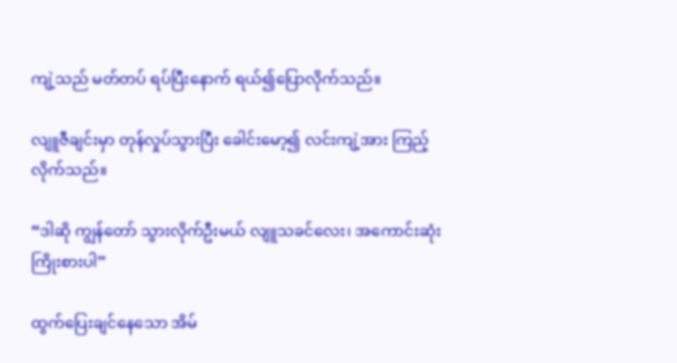ကျဲ့သည် မတ်တပ် ရပ်ပြီးနောက် ရယ်၍ပြောလိုက်သည်။

လျူဇီချင်းမှာ တုန်လှုပ်သွားပြီး ခေါင်းမော့၍ လင်းကျဲ့အား ကြည့်လိုက်သည်။

“ဒါဆို ကျွန်တော် သွားလိုက်ဦးမယ် လျူသခင်လေး၊ အကောင်းဆုံး ကြိုးစားပါ”

ထွက်ပြေးချင်နေသော အိမ်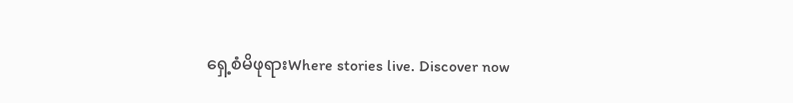ရှေ့စံမိဖုရားWhere stories live. Discover now